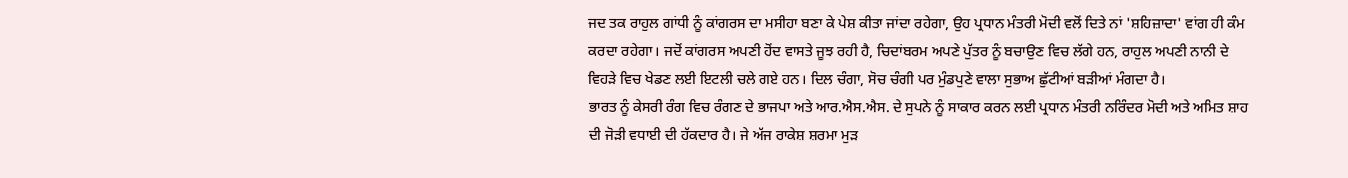ਜਦ ਤਕ ਰਾਹੁਲ ਗਾਂਧੀ ਨੂੰ ਕਾਂਗਰਸ ਦਾ ਮਸੀਹਾ ਬਣਾ ਕੇ ਪੇਸ਼ ਕੀਤਾ ਜਾਂਦਾ ਰਹੇਗਾ, ਉਹ ਪ੍ਰਧਾਨ ਮੰਤਰੀ ਮੋਦੀ ਵਲੋਂ ਦਿਤੇ ਨਾਂ 'ਸ਼ਹਿਜ਼ਾਦਾ' ਵਾਂਗ ਹੀ ਕੰਮ ਕਰਦਾ ਰਹੇਗਾ। ਜਦੋਂ ਕਾਂਗਰਸ ਅਪਣੀ ਹੋਂਦ ਵਾਸਤੇ ਜੂਝ ਰਹੀ ਹੈ, ਚਿਦਾਂਬਰਮ ਅਪਣੇ ਪੁੱਤਰ ਨੂੰ ਬਚਾਉਣ ਵਿਚ ਲੱਗੇ ਹਨ, ਰਾਹੁਲ ਅਪਣੀ ਨਾਨੀ ਦੇ ਵਿਹੜੇ ਵਿਚ ਖੇਡਣ ਲਈ ਇਟਲੀ ਚਲੇ ਗਏ ਹਨ। ਦਿਲ ਚੰਗਾ, ਸੋਚ ਚੰਗੀ ਪਰ ਮੁੰਡਪੁਣੇ ਵਾਲਾ ਸੁਭਾਅ ਛੁੱਟੀਆਂ ਬੜੀਆਂ ਮੰਗਦਾ ਹੈ।
ਭਾਰਤ ਨੂੰ ਕੇਸਰੀ ਰੰਗ ਵਿਚ ਰੰਗਣ ਦੇ ਭਾਜਪਾ ਅਤੇ ਆਰ.ਐਸ.ਐਸ. ਦੇ ਸੁਪਨੇ ਨੂੰ ਸਾਕਾਰ ਕਰਨ ਲਈ ਪ੍ਰਧਾਨ ਮੰਤਰੀ ਨਰਿੰਦਰ ਮੋਦੀ ਅਤੇ ਅਮਿਤ ਸ਼ਾਹ ਦੀ ਜੋੜੀ ਵਧਾਈ ਦੀ ਹੱਕਦਾਰ ਹੈ। ਜੇ ਅੱਜ ਰਾਕੇਸ਼ ਸ਼ਰਮਾ ਮੁੜ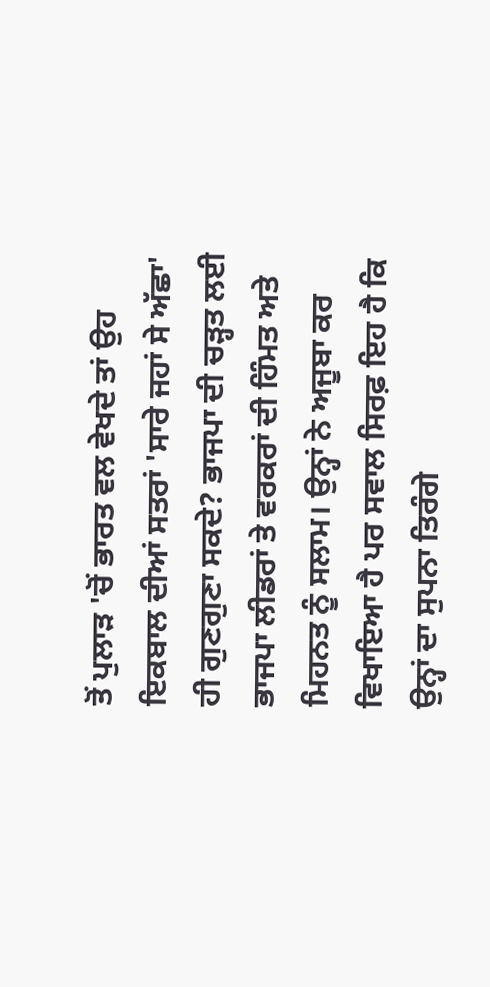ਤੋਂ ਪੁਲਾੜ 'ਚੋਂ ਭਾਰਤ ਵਲ ਵੇਖਦੇ ਤਾਂ ਉਹ ਇਕਬਾਲ ਦੀਆਂ ਸਤਰਾਂ 'ਸਾਰੇ ਜਹਾਂ ਸੇ ਅੱਛਾ' ਹੀ ਗੁਣਗੁਣਾ ਸਕਦੇ? ਭਾਜਪਾ ਦੀ ਚੜ੍ਹਤ ਲਈ ਭਾਜਪਾ ਲੀਡਰਾਂ ਤੇ ਵਰਕਰਾਂ ਦੀ ਹਿੰਮਤ ਅਤੇ ਮਿਹਨਤ ਨੂੰ ਸਲਾਮ। ਉਨ੍ਹਾਂ ਨੇ ਅਜੂਬਾ ਕਰ ਵਿਖਾਇਆ ਹੈ ਪਰ ਸਵਾਲ ਸਿਰਫ਼ ਇਹ ਹੈ ਕਿ ਉਨ੍ਹਾਂ ਦਾ ਸੁਪਨਾ ਤਿਰੰਗੇ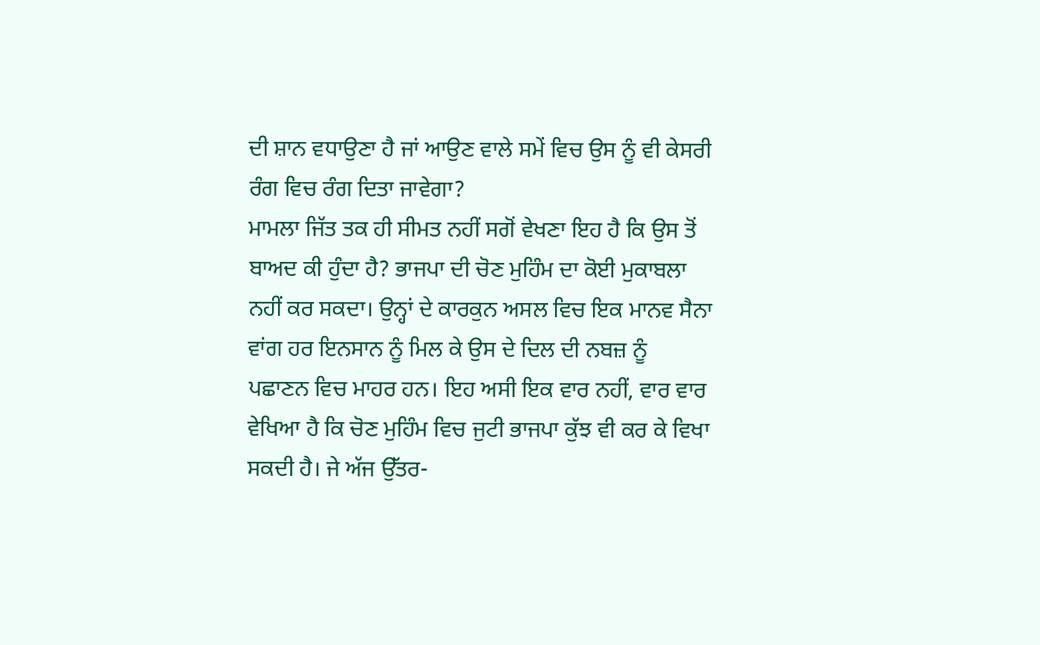ਦੀ ਸ਼ਾਨ ਵਧਾਉਣਾ ਹੈ ਜਾਂ ਆਉਣ ਵਾਲੇ ਸਮੇਂ ਵਿਚ ਉਸ ਨੂੰ ਵੀ ਕੇਸਰੀ ਰੰਗ ਵਿਚ ਰੰਗ ਦਿਤਾ ਜਾਵੇਗਾ?
ਮਾਮਲਾ ਜਿੱਤ ਤਕ ਹੀ ਸੀਮਤ ਨਹੀਂ ਸਗੋਂ ਵੇਖਣਾ ਇਹ ਹੈ ਕਿ ਉਸ ਤੋਂ ਬਾਅਦ ਕੀ ਹੁੰਦਾ ਹੈ? ਭਾਜਪਾ ਦੀ ਚੋਣ ਮੁਹਿੰਮ ਦਾ ਕੋਈ ਮੁਕਾਬਲਾ ਨਹੀਂ ਕਰ ਸਕਦਾ। ਉਨ੍ਹਾਂ ਦੇ ਕਾਰਕੁਨ ਅਸਲ ਵਿਚ ਇਕ ਮਾਨਵ ਸੈਨਾ ਵਾਂਗ ਹਰ ਇਨਸਾਨ ਨੂੰ ਮਿਲ ਕੇ ਉਸ ਦੇ ਦਿਲ ਦੀ ਨਬਜ਼ ਨੂੰ ਪਛਾਣਨ ਵਿਚ ਮਾਹਰ ਹਨ। ਇਹ ਅਸੀ ਇਕ ਵਾਰ ਨਹੀਂ, ਵਾਰ ਵਾਰ ਵੇਖਿਆ ਹੈ ਕਿ ਚੋਣ ਮੁਹਿੰਮ ਵਿਚ ਜੁਟੀ ਭਾਜਪਾ ਕੁੱਝ ਵੀ ਕਰ ਕੇ ਵਿਖਾ ਸਕਦੀ ਹੈ। ਜੇ ਅੱਜ ਉੱਤਰ-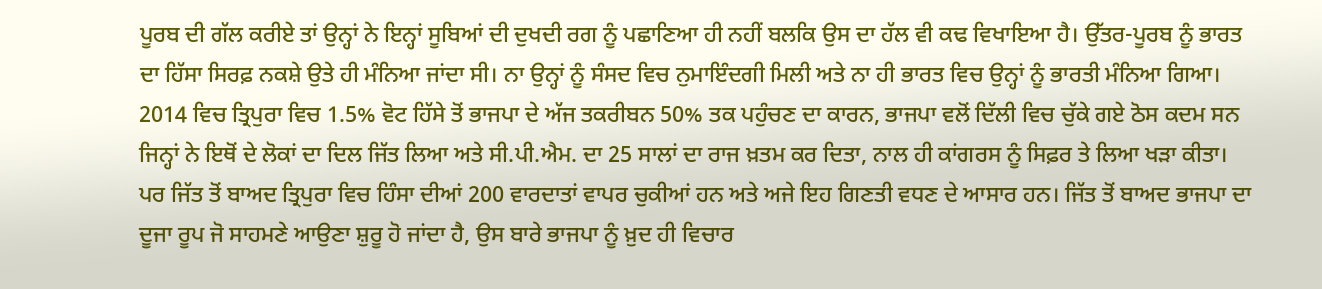ਪੂਰਬ ਦੀ ਗੱਲ ਕਰੀਏ ਤਾਂ ਉਨ੍ਹਾਂ ਨੇ ਇਨ੍ਹਾਂ ਸੂਬਿਆਂ ਦੀ ਦੁਖਦੀ ਰਗ ਨੂੰ ਪਛਾਣਿਆ ਹੀ ਨਹੀਂ ਬਲਕਿ ਉਸ ਦਾ ਹੱਲ ਵੀ ਕਢ ਵਿਖਾਇਆ ਹੈ। ਉੱਤਰ-ਪੂਰਬ ਨੂੰ ਭਾਰਤ ਦਾ ਹਿੱਸਾ ਸਿਰਫ਼ ਨਕਸ਼ੇ ਉਤੇ ਹੀ ਮੰਨਿਆ ਜਾਂਦਾ ਸੀ। ਨਾ ਉਨ੍ਹਾਂ ਨੂੰ ਸੰਸਦ ਵਿਚ ਨੁਮਾਇੰਦਗੀ ਮਿਲੀ ਅਤੇ ਨਾ ਹੀ ਭਾਰਤ ਵਿਚ ਉਨ੍ਹਾਂ ਨੂੰ ਭਾਰਤੀ ਮੰਨਿਆ ਗਿਆ। 2014 ਵਿਚ ਤ੍ਰਿਪੁਰਾ ਵਿਚ 1.5% ਵੋਟ ਹਿੱਸੇ ਤੋਂ ਭਾਜਪਾ ਦੇ ਅੱਜ ਤਕਰੀਬਨ 50% ਤਕ ਪਹੁੰਚਣ ਦਾ ਕਾਰਨ, ਭਾਜਪਾ ਵਲੋਂ ਦਿੱਲੀ ਵਿਚ ਚੁੱਕੇ ਗਏ ਠੋਸ ਕਦਮ ਸਨ ਜਿਨ੍ਹਾਂ ਨੇ ਇਥੋਂ ਦੇ ਲੋਕਾਂ ਦਾ ਦਿਲ ਜਿੱਤ ਲਿਆ ਅਤੇ ਸੀ.ਪੀ.ਐਮ. ਦਾ 25 ਸਾਲਾਂ ਦਾ ਰਾਜ ਖ਼ਤਮ ਕਰ ਦਿਤਾ, ਨਾਲ ਹੀ ਕਾਂਗਰਸ ਨੂੰ ਸਿਫ਼ਰ ਤੇ ਲਿਆ ਖੜਾ ਕੀਤਾ। ਪਰ ਜਿੱਤ ਤੋਂ ਬਾਅਦ ਤ੍ਰਿਪੁਰਾ ਵਿਚ ਹਿੰਸਾ ਦੀਆਂ 200 ਵਾਰਦਾਤਾਂ ਵਾਪਰ ਚੁਕੀਆਂ ਹਨ ਅਤੇ ਅਜੇ ਇਹ ਗਿਣਤੀ ਵਧਣ ਦੇ ਆਸਾਰ ਹਨ। ਜਿੱਤ ਤੋਂ ਬਾਅਦ ਭਾਜਪਾ ਦਾ ਦੂਜਾ ਰੂਪ ਜੋ ਸਾਹਮਣੇ ਆਉਣਾ ਸ਼ੁਰੂ ਹੋ ਜਾਂਦਾ ਹੈ, ਉਸ ਬਾਰੇ ਭਾਜਪਾ ਨੂੰ ਖ਼ੁਦ ਹੀ ਵਿਚਾਰ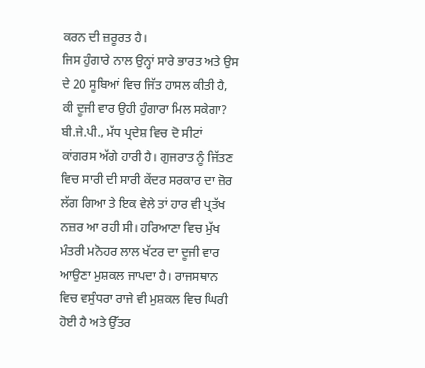ਕਰਨ ਦੀ ਜ਼ਰੂਰਤ ਹੈ।
ਜਿਸ ਹੁੰਗਾਰੇ ਨਾਲ ਉਨ੍ਹਾਂ ਸਾਰੇ ਭਾਰਤ ਅਤੇ ਉਸ ਦੇ 20 ਸੂਬਿਆਂ ਵਿਚ ਜਿੱਤ ਹਾਸਲ ਕੀਤੀ ਹੈ, ਕੀ ਦੂਜੀ ਵਾਰ ਉਹੀ ਹੁੰਗਾਰਾ ਮਿਲ ਸਕੇਗਾ? ਬੀ.ਜੇ.ਪੀ., ਮੱਧ ਪ੍ਰਦੇਸ਼ ਵਿਚ ਦੋ ਸੀਟਾਂ ਕਾਂਗਰਸ ਅੱਗੇ ਹਾਰੀ ਹੈ। ਗੁਜਰਾਤ ਨੂੰ ਜਿੱਤਣ ਵਿਚ ਸਾਰੀ ਦੀ ਸਾਰੀ ਕੇਂਦਰ ਸਰਕਾਰ ਦਾ ਜ਼ੋਰ ਲੱਗ ਗਿਆ ਤੇ ਇਕ ਵੇਲੇ ਤਾਂ ਹਾਰ ਵੀ ਪ੍ਰਤੱਖ ਨਜ਼ਰ ਆ ਰਹੀ ਸੀ। ਹਰਿਆਣਾ ਵਿਚ ਮੁੱਖ ਮੰਤਰੀ ਮਨੋਹਰ ਲਾਲ ਖੱਟਰ ਦਾ ਦੂਜੀ ਵਾਰ ਆਉਣਾ ਮੁਸ਼ਕਲ ਜਾਪਦਾ ਹੈ। ਰਾਜਸਥਾਨ ਵਿਚ ਵਸੁੰਧਰਾ ਰਾਜੇ ਵੀ ਮੁਸ਼ਕਲ ਵਿਚ ਘਿਰੀ ਹੋਈ ਹੈ ਅਤੇ ਉੱਤਰ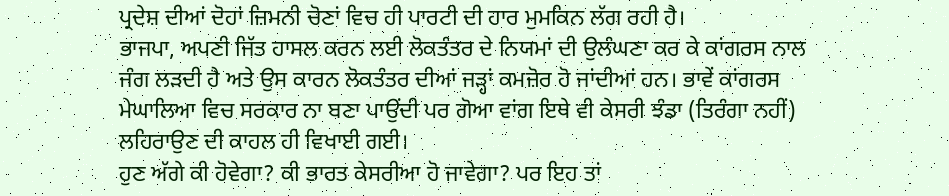ਪ੍ਰਦੇਸ਼ ਦੀਆਂ ਦੋਹਾਂ ਜ਼ਿਮਨੀ ਚੋਣਾਂ ਵਿਚ ਹੀ ਪਾਰਟੀ ਦੀ ਹਾਰ ਮੁਮਕਿਨ ਲੱਗ ਰਹੀ ਹੈ।
ਭਾਜਪਾ, ਅਪਣੀ ਜਿੱਤ ਹਾਸਲ ਕਰਨ ਲਈ ਲੋਕਤੰਤਰ ਦੇ ਨਿਯਮਾਂ ਦੀ ਉਲੰਘਣਾ ਕਰ ਕੇ ਕਾਂਗਰਸ ਨਾਲ ਜੰਗ ਲੜਦੀ ਹੈ ਅਤੇ ਉਸ ਕਾਰਨ ਲੋਕਤੰਤਰ ਦੀਆਂ ਜੜ੍ਹਾਂ ਕਮਜ਼ੋਰ ਹੋ ਜਾਂਦੀਆਂ ਹਨ। ਭਾਵੇਂ ਕਾਂਗਰਸ ਮੇਘਾਲਿਆ ਵਿਚ ਸਰਕਾਰ ਨਾ ਬਣਾ ਪਾਉਂਦੀ ਪਰ ਗੋਆ ਵਾਂਗ ਇਥੇ ਵੀ ਕੇਸਰੀ ਝੰਡਾ (ਤਿਰੰਗਾ ਨਹੀਂ) ਲਹਿਰਾਉਣ ਦੀ ਕਾਹਲ ਹੀ ਵਿਖਾਈ ਗਈ।
ਹੁਣ ਅੱਗੇ ਕੀ ਹੋਵੇਗਾ? ਕੀ ਭਾਰਤ ਕੇਸਰੀਆ ਹੋ ਜਾਵੇਗਾ? ਪਰ ਇਹ ਤਾਂ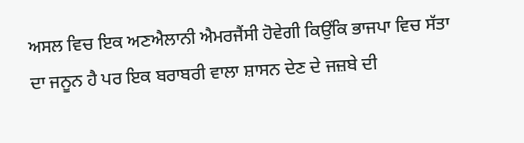ਅਸਲ ਵਿਚ ਇਕ ਅਣਐਲਾਨੀ ਐਮਰਜੈਂਸੀ ਹੋਵੇਗੀ ਕਿਉਂਕਿ ਭਾਜਪਾ ਵਿਚ ਸੱਤਾ ਦਾ ਜਨੂਨ ਹੈ ਪਰ ਇਕ ਬਰਾਬਰੀ ਵਾਲਾ ਸ਼ਾਸਨ ਦੇਣ ਦੇ ਜਜ਼ਬੇ ਦੀ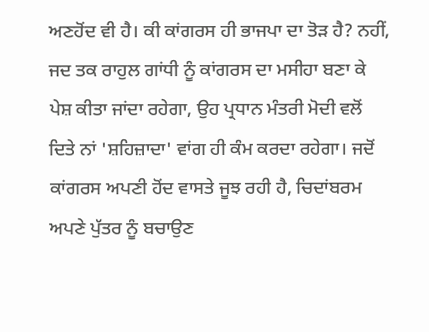ਅਣਹੋਂਦ ਵੀ ਹੈ। ਕੀ ਕਾਂਗਰਸ ਹੀ ਭਾਜਪਾ ਦਾ ਤੋੜ ਹੈ? ਨਹੀਂ, ਜਦ ਤਕ ਰਾਹੁਲ ਗਾਂਧੀ ਨੂੰ ਕਾਂਗਰਸ ਦਾ ਮਸੀਹਾ ਬਣਾ ਕੇ ਪੇਸ਼ ਕੀਤਾ ਜਾਂਦਾ ਰਹੇਗਾ, ਉਹ ਪ੍ਰਧਾਨ ਮੰਤਰੀ ਮੋਦੀ ਵਲੋਂ ਦਿਤੇ ਨਾਂ 'ਸ਼ਹਿਜ਼ਾਦਾ' ਵਾਂਗ ਹੀ ਕੰਮ ਕਰਦਾ ਰਹੇਗਾ। ਜਦੋਂ ਕਾਂਗਰਸ ਅਪਣੀ ਹੋਂਦ ਵਾਸਤੇ ਜੂਝ ਰਹੀ ਹੈ, ਚਿਦਾਂਬਰਮ ਅਪਣੇ ਪੁੱਤਰ ਨੂੰ ਬਚਾਉਣ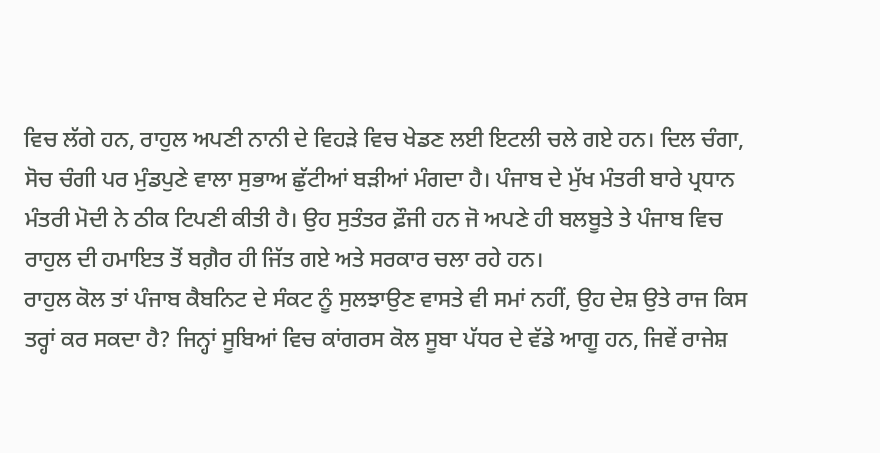ਵਿਚ ਲੱਗੇ ਹਨ, ਰਾਹੁਲ ਅਪਣੀ ਨਾਨੀ ਦੇ ਵਿਹੜੇ ਵਿਚ ਖੇਡਣ ਲਈ ਇਟਲੀ ਚਲੇ ਗਏ ਹਨ। ਦਿਲ ਚੰਗਾ, ਸੋਚ ਚੰਗੀ ਪਰ ਮੁੰਡਪੁਣੇ ਵਾਲਾ ਸੁਭਾਅ ਛੁੱਟੀਆਂ ਬੜੀਆਂ ਮੰਗਦਾ ਹੈ। ਪੰਜਾਬ ਦੇ ਮੁੱਖ ਮੰਤਰੀ ਬਾਰੇ ਪ੍ਰਧਾਨ ਮੰਤਰੀ ਮੋਦੀ ਨੇ ਠੀਕ ਟਿਪਣੀ ਕੀਤੀ ਹੈ। ਉਹ ਸੁਤੰਤਰ ਫ਼ੌਜੀ ਹਨ ਜੋ ਅਪਣੇ ਹੀ ਬਲਬੂਤੇ ਤੇ ਪੰਜਾਬ ਵਿਚ ਰਾਹੁਲ ਦੀ ਹਮਾਇਤ ਤੋਂ ਬਗ਼ੈਰ ਹੀ ਜਿੱਤ ਗਏ ਅਤੇ ਸਰਕਾਰ ਚਲਾ ਰਹੇ ਹਨ।
ਰਾਹੁਲ ਕੋਲ ਤਾਂ ਪੰਜਾਬ ਕੈਬਨਿਟ ਦੇ ਸੰਕਟ ਨੂੰ ਸੁਲਝਾਉਣ ਵਾਸਤੇ ਵੀ ਸਮਾਂ ਨਹੀਂ, ਉਹ ਦੇਸ਼ ਉਤੇ ਰਾਜ ਕਿਸ ਤਰ੍ਹਾਂ ਕਰ ਸਕਦਾ ਹੈ? ਜਿਨ੍ਹਾਂ ਸੂਬਿਆਂ ਵਿਚ ਕਾਂਗਰਸ ਕੋਲ ਸੂਬਾ ਪੱਧਰ ਦੇ ਵੱਡੇ ਆਗੂ ਹਨ, ਜਿਵੇਂ ਰਾਜੇਸ਼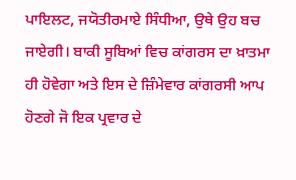ਪਾਇਲਟ, ਜਯੋਤੀਰਮਾਏ ਸਿੰਧੀਆ, ਉਥੇ ਉਹ ਬਚ ਜਾਏਗੀ। ਬਾਕੀ ਸੂਬਿਆਂ ਵਿਚ ਕਾਂਗਰਸ ਦਾ ਖ਼ਾਤਮਾ ਹੀ ਹੋਵੇਗਾ ਅਤੇ ਇਸ ਦੇ ਜ਼ਿੰਮੇਵਾਰ ਕਾਂਗਰਸੀ ਆਪ ਹੋਣਗੇ ਜੋ ਇਕ ਪ੍ਰਵਾਰ ਦੇ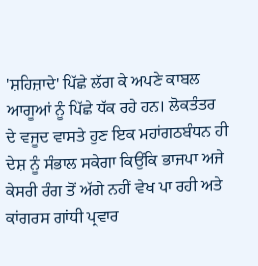'ਸ਼ਹਿਜ਼ਾਦੇ' ਪਿੱਛੇ ਲੱਗ ਕੇ ਅਪਣੇ ਕਾਬਲ ਆਗੂਆਂ ਨੂੰ ਪਿੱਛੇ ਧੱਕ ਰਹੇ ਹਨ। ਲੋਕਤੰਤਰ ਦੇ ਵਜੂਦ ਵਾਸਤੇ ਹੁਣ ਇਕ ਮਹਾਂਗਠਬੰਧਨ ਹੀ ਦੇਸ਼ ਨੂੰ ਸੰਭਾਲ ਸਕੇਗਾ ਕਿਉਂਕਿ ਭਾਜਪਾ ਅਜੇ ਕੇਸਰੀ ਰੰਗ ਤੋਂ ਅੱਗੇ ਨਹੀਂ ਵੇਖ ਪਾ ਰਹੀ ਅਤੇ ਕਾਂਗਰਸ ਗਾਂਧੀ ਪ੍ਰਵਾਰ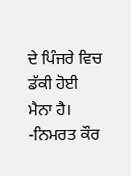ਦੇ ਪਿੰਜਰੇ ਵਿਚ ਡੱਕੀ ਹੋਈ ਮੈਨਾ ਹੈ। -ਨਿਮਰਤ ਕੌਰ